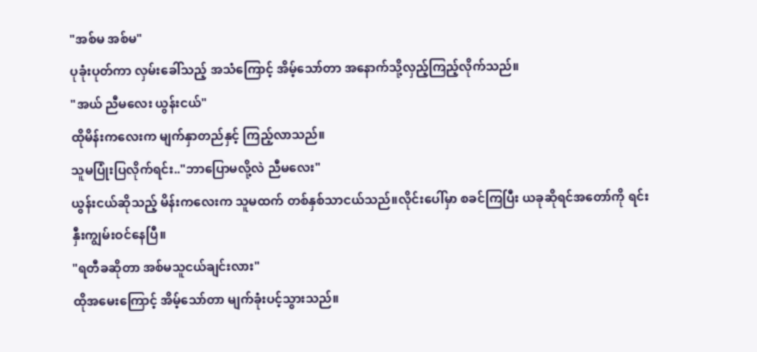"အစ်မ အစ်မ"
ပုခုံးပုတ်ကာ လှမ်းခေါ်သည့် အသံကြောင့် အိမ့်သော်တာ အနောက်သို့လှည့်ကြည့်လိုက်သည်။
"အယ် ညီမလေး ယွန်းငယ်"
ထိုမိန်းကလေးက မျက်နှာတည်နှင့် ကြည့်လာသည်။
သူမပြုံးပြလိုက်ရင်း.."ဘာပြောမလို့လဲ ညီမလေး"
ယွန်းငယ်ဆိုသည့် မိန်းကလေးက သူမထက် တစ်နှစ်သာငယ်သည်။လိုင်းပေါ်မှာ စခင်ကြပြီး ယခုဆိုရင်အတော်ကို ရင်းနှီးကျွမ်းဝင်နေပြီ။
"ရတီခဆိုတာ အစ်မသူငယ်ချင်းလား"
ထိုအမေးကြောင့် အိမ့်သော်တာ မျက်ခုံးပင့်သွားသည်။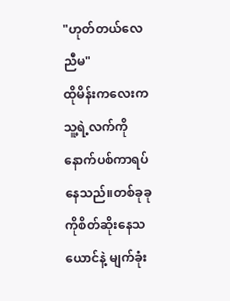"ဟုတ်တယ်လေ ညီမ"
ထိုမိန်းကလေးက သူ့ရဲ့လက်ကို နောက်ပစ်ကာရပ်နေသည်။တစ်ခုခုကိုစိတ်ဆိုးနေသယောင်နဲ့ မျက်ခုံး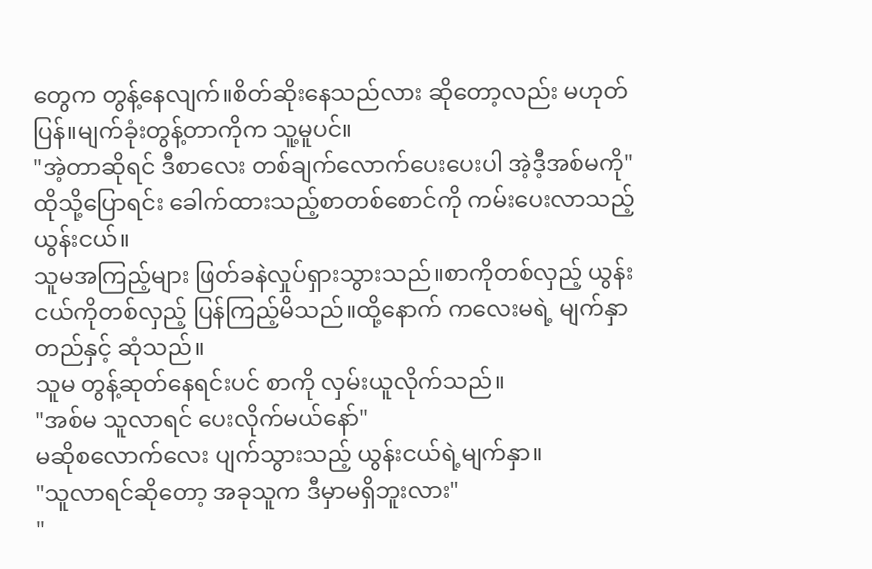တွေက တွန့်နေလျက်။စိတ်ဆိုးနေသည်လား ဆိုတော့လည်း မဟုတ်ပြန်။မျက်ခုံးတွန့်တာကိုက သူ့မူပင်။
"အဲ့တာဆိုရင် ဒီစာလေး တစ်ချက်လောက်ပေးပေးပါ အဲ့ဒီ့အစ်မကို"
ထိုသို့ပြောရင်း ခေါက်ထားသည့်စာတစ်စောင်ကို ကမ်းပေးလာသည့် ယွန်းငယ်။
သူမအကြည့်များ ဖြတ်ခနဲလှုပ်ရှားသွားသည်။စာကိုတစ်လှည့် ယွန်းငယ်ကိုတစ်လှည့် ပြန်ကြည့်မိသည်။ထို့နောက် ကလေးမရဲ့ မျက်နှာတည်နှင့် ဆုံသည်။
သူမ တွန့်ဆုတ်နေရင်းပင် စာကို လှမ်းယူလိုက်သည်။
"အစ်မ သူလာရင် ပေးလိုက်မယ်နော်"
မဆိုစလောက်လေး ပျက်သွားသည့် ယွန်းငယ်ရဲ့မျက်နှာ။
"သူလာရင်ဆိုတော့ အခုသူက ဒီမှာမရှိဘူးလား"
"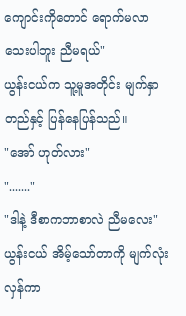ကျောင်းကိုတောင် ရောက်မလာသေးပါဘူး ညီမရယ်"
ယွန်းငယ်က သူ့မူအတိုင်း မျက်နှာတည်နှင့် ပြန်နေပြန်သည်။
"အော် ဟုတ်လား"
"......."
"ဒါနဲ့ ဒီစာကဘာစာလဲ ညီမလေး"ယွန်းငယ် အိမ့်သော်တာကို မျက်လုံးလှန်ကာ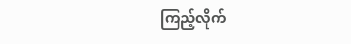ကြည့်လိုက်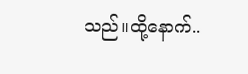သည်။ထို့နောက်..